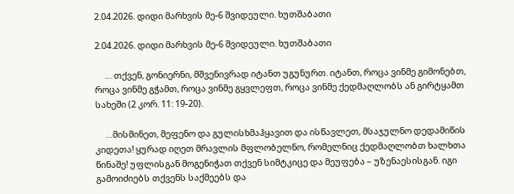2.04.2026. დიდი მარხვის მე-6 შვიდეული. ხუთშაბათი

2.04.2026. დიდი მარხვის მე-6 შვიდეული. ხუთშაბათი

     … თქვენ, გონიერნი, მშვენივრად იტანთ უგუნურთ. იტანთ, როცა ვინმე გიმონებთ, როცა ვინმე გჭამთ, როცა ვინმე გყვლეფთ, როცა ვინმე ქედმაღლობს ან გირტყამთ სახეში (2 კორ. 11: 19-20).

     …მისმინეთ, მეფენო და გულისხმაჰყავით და ისწავლეთ, მსაჯულნო დედამიწის კიდეთა! ყურად იღეთ მრავლის მფლობელნო, რომელნიც ქედმაღლობთ ხალხთა წინაშე! უფლისგან მოგენიჭათ თქვენ სიმტკიცე და მეუფება – უზენაესისგან. იგი გამოიძიებს თქვენს საქმეებს და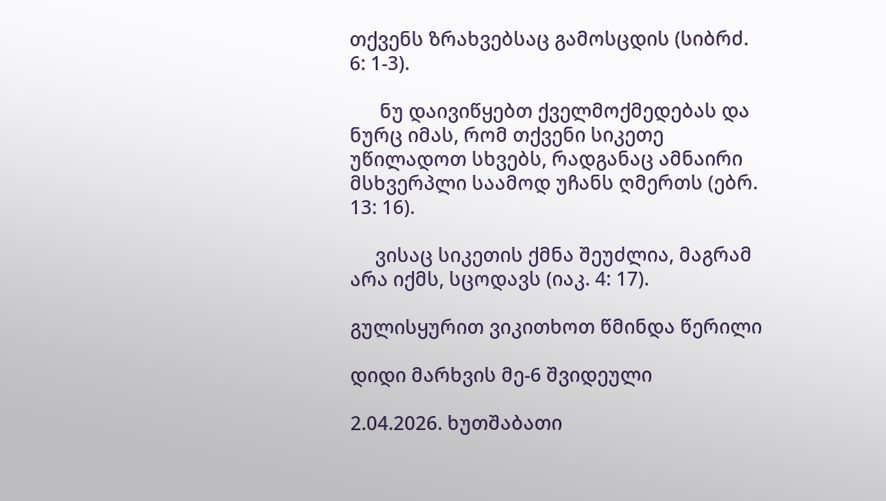თქვენს ზრახვებსაც გამოსცდის (სიბრძ. 6: 1-3).

      ნუ დაივიწყებთ ქველმოქმედებას და ნურც იმას, რომ თქვენი სიკეთე უწილადოთ სხვებს, რადგანაც ამნაირი მსხვერპლი საამოდ უჩანს ღმერთს (ებრ. 13: 16).

     ვისაც სიკეთის ქმნა შეუძლია, მაგრამ არა იქმს, სცოდავს (იაკ. 4: 17).

გულისყურით ვიკითხოთ წმინდა წერილი

დიდი მარხვის მე-6 შვიდეული

2.04.2026. ხუთშაბათი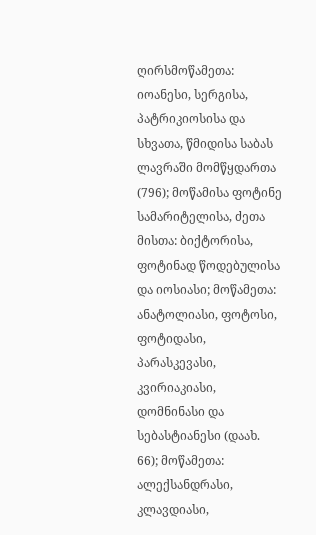ღირსმოწამეთა: იოანესი, სერგისა, პატრიკიოსისა და სხვათა, წმიდისა საბას ლავრაში მომწყდართა (796); მოწამისა ფოტინე სამარიტელისა, ძეთა მისთა: ბიქტორისა, ფოტინად წოდებულისა და იოსიასი; მოწამეთა: ანატოლიასი, ფოტოსი, ფოტიდასი, პარასკევასი, კვირიაკიასი, დომნინასი და სებასტიანესი (დაახ. 66); მოწამეთა: ალექსანდრასი, კლავდიასი,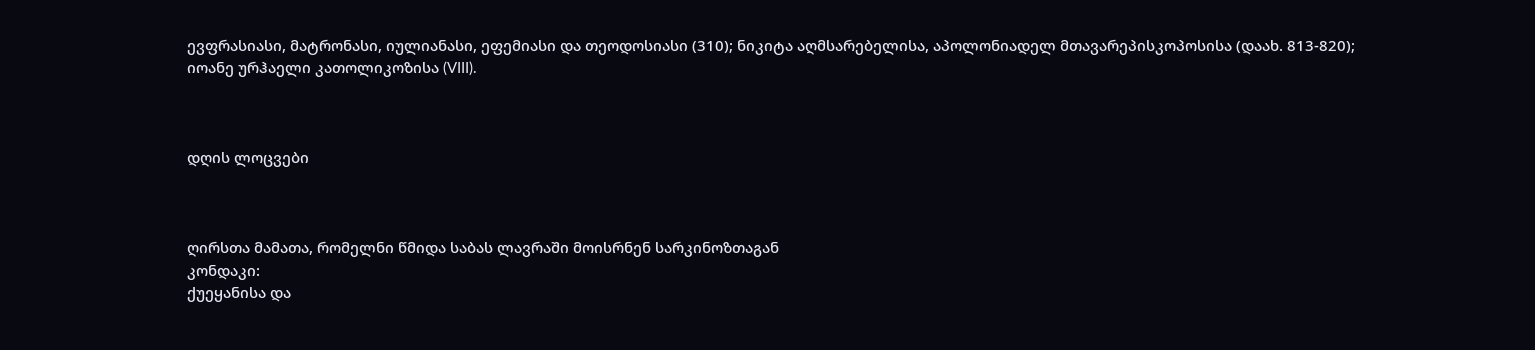ევფრასიასი, მატრონასი, იულიანასი, ეფემიასი და თეოდოსიასი (310); ნიკიტა აღმსარებელისა, აპოლონიადელ მთავარეპისკოპოსისა (დაახ. 813-820); იოანე ურჰაელი კათოლიკოზისა (VIII).



დღის ლოცვები



ღირსთა მამათა, რომელნი წმიდა საბას ლავრაში მოისრნენ სარკინოზთაგან
კონდაკი:
ქუეყანისა და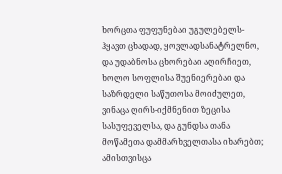ხორცთა ფუფუნებაი უგულებელს-ჰყავთ ცხადად, ყოვლადსანატრელნო, და უდაბნოსა ცხორებაი აღირჩიეთ, ხოლო სოფლისა შუენიერებაი და საზრდელი საწუთოსა მოიძულეთ, ვინაცა ღირს-იქმნენით ზეცისა სასუფეველსა, და გუნდსა თანა მოწამეთა დამმარხველთასა იხარებთ; ამისთვისცა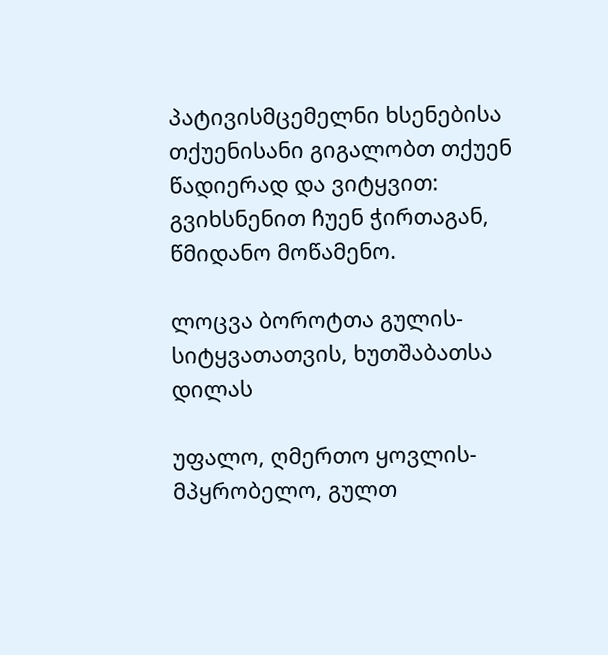პატივისმცემელნი ხსენებისა თქუენისანი გიგალობთ თქუენ წადიერად და ვიტყვით: გვიხსნენით ჩუენ ჭირთაგან, წმიდანო მოწამენო.

ლოცვა ბოროტთა გულის-სიტყვათათვის, ხუთშაბათსა დილას

უფალო, ღმერთო ყოვლის-მპყრობელო, გულთ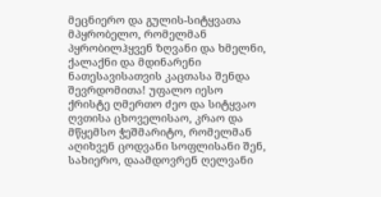მეცნიერო და გულის-სიტყვათა მპყრობელო, რომელმან პყრობილჰყვენ ზღვანი და ხმელნი, ქალაქნი და მდინარენი ნათესავისათვის კაცთასა შენდა შევრდომითა! უფალო იესო ქრისტე ღმერთო ძეო და სიტყვაო ღვთისა ცხოველისაო, კრაო და მწყემსო ჭეშმარიტო, რომელმან აღიხვენ ცოდვანი სოფლისანი შენ, სახიერო, დაამდოვრენ ღელვანი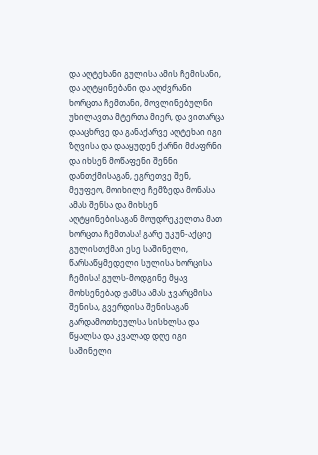და აღტეხანი გულისა ამის ჩემისანი, და აღტყინებანი და აღძვრანი ხორცთა ჩემთანი, მოვლინებულნი უხილავთა მტერთა მიერ, და ვითარცა დააცხრვე და განაქარვე აღტეხაი იგი ზღვისა და დააყუდენ ქარნი მძაფრნი და იხსენ მოწაფენი შენნი დანთქმისაგან, ეგრეთვე შენ, მეუფეო, მოიხილე ჩემზედა მონასა ამას შენსა და მიხსენ აღტყინებისაგან მოუდრეკელთა მათ ხორცთა ჩემთასა! გარე უკუნ-აქციე გულისთქმაი ესე საშინელი, წარსაწყმედელი სულისა ხორცისა ჩემისა! გულს-მოდგინე მყავ მოხსენებად ჟამსა ამას ჯვარცმისა შენისა, გვერდისა შენისაგან გარდამოთხეულსა სისხლსა და წყალსა და კვალად დღე იგი საშინელი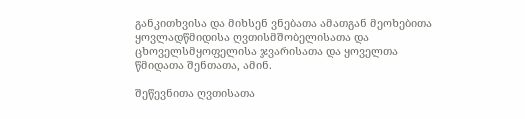განკითხვისა და მიხსენ ვნებათა ამათგან მეოხებითა ყოვლადწმიდისა ღვთისმშობელისათა და ცხოველსმყოფელისა ჯვარისათა და ყოველთა წმიდათა შენთათა, ამინ.

შეწევნითა ღვთისათა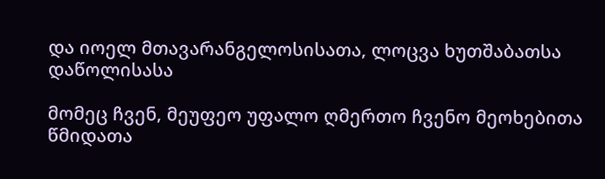და იოელ მთავარანგელოსისათა, ლოცვა ხუთშაბათსა დაწოლისასა

მომეც ჩვენ, მეუფეო უფალო ღმერთო ჩვენო მეოხებითა წმიდათა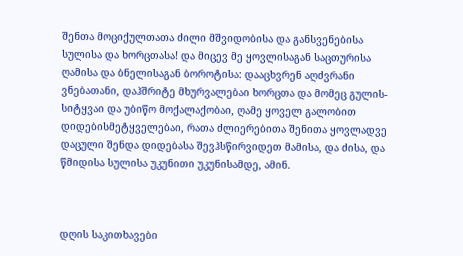შენთა მოციქულთათა ძილი მშვიდობისა და განსვენებისა სულისა და ხორცთასა! და მიცევ მე ყოვლისაგან საცთურისა ღამისა და ბნელისაგან ბოროტისა: დააცხვრენ აღძვრანი ვნებათანი, დაჰშრიტე მხურვალებაი ხორცთა და მომეც გულის-სიტყვაი და უბიწო მოქალაქობაი, ღამე ყოველ გალობით დიდებისმეტყველებაი, რათა ძლიერებითა შენითა ყოვლადვე დაცული შენდა დიდებასა შევჰსწირვიდეთ მამისა, და ძისა, და წმიდისა სულისა უკუნითი უკუნისამდე, ამინ.



დღის საკითხავები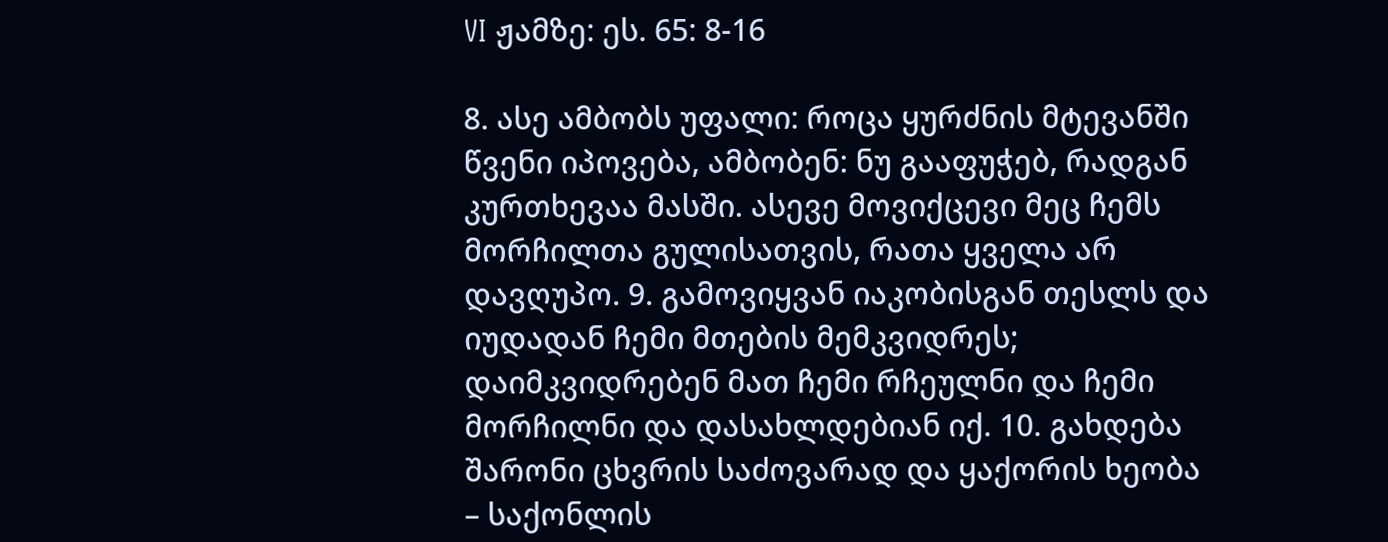VI ჟამზე: ეს. 65: 8-16

8. ასე ამბობს უფალი: როცა ყურძნის მტევანში წვენი იპოვება, ამბობენ: ნუ გააფუჭებ, რადგან კურთხევაა მასში. ასევე მოვიქცევი მეც ჩემს მორჩილთა გულისათვის, რათა ყველა არ დავღუპო. 9. გამოვიყვან იაკობისგან თესლს და იუდადან ჩემი მთების მემკვიდრეს; დაიმკვიდრებენ მათ ჩემი რჩეულნი და ჩემი მორჩილნი და დასახლდებიან იქ. 10. გახდება შარონი ცხვრის საძოვარად და ყაქორის ხეობა – საქონლის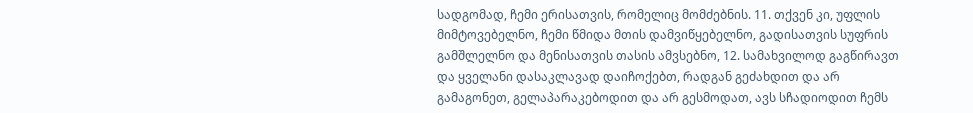სადგომად, ჩემი ერისათვის, რომელიც მომძებნის. 11. თქვენ კი, უფლის მიმტოვებელნო, ჩემი წმიდა მთის დამვიწყებელნო, გადისათვის სუფრის გამშლელნო და მენისათვის თასის ამვსებნო, 12. სამახვილოდ გაგწირავთ და ყველანი დასაკლავად დაიჩოქებთ, რადგან გეძახდით და არ გამაგონეთ, გელაპარაკებოდით და არ გესმოდათ, ავს სჩადიოდით ჩემს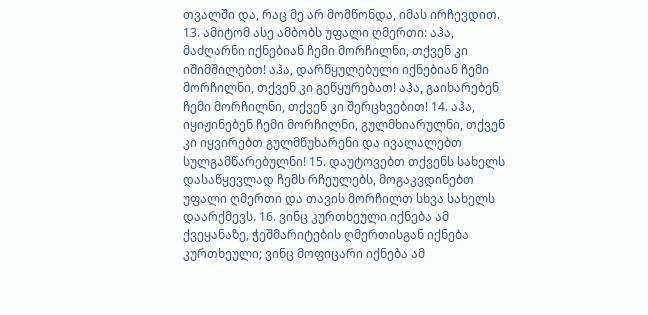თვალში და, რაც მე არ მომწონდა, იმას ირჩევდით. 13. ამიტომ ასე ამბობს უფალი ღმერთი: აჰა, მაძღარნი იქნებიან ჩემი მორჩილნი, თქვენ კი იშიმშილებთ! აჰა, დარწყულებული იქნებიან ჩემი მორჩილნი, თქვენ კი გეწყურებათ! აჰა, გაიხარებენ ჩემი მორჩილნი, თქვენ კი შერცხვებით! 14. აჰა, იყიჟინებენ ჩემი მორჩილნი, გულმხიარულნი, თქვენ კი იყვირებთ გულმწუხარენი და ივალალებთ სულგამწარებულნი! 15. დაუტოვებთ თქვენს სახელს დასაწყევლად ჩემს რჩეულებს, მოგაკვდინებთ უფალი ღმერთი და თავის მორჩილთ სხვა სახელს დაარქმევს. 16. ვინც კურთხეული იქნება ამ ქვეყანაზე, ჭეშმარიტების ღმერთისგან იქნება კურთხეული; ვინც მოფიცარი იქნება ამ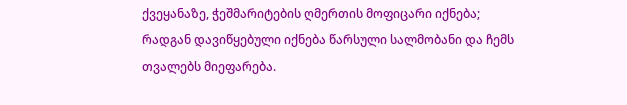ქვეყანაზე, ჭეშმარიტების ღმერთის მოფიცარი იქნება; რადგან დავიწყებული იქნება წარსული სალმობანი და ჩემს თვალებს მიეფარება.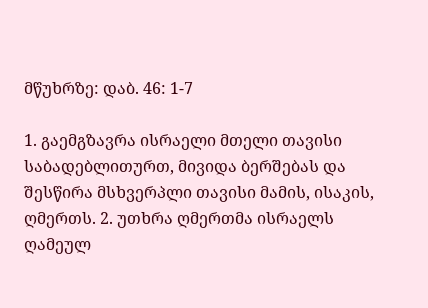მწუხრზე: დაბ. 46: 1-7

1. გაემგზავრა ისრაელი მთელი თავისი საბადებლითურთ, მივიდა ბერშებას და შესწირა მსხვერპლი თავისი მამის, ისაკის, ღმერთს. 2. უთხრა ღმერთმა ისრაელს ღამეულ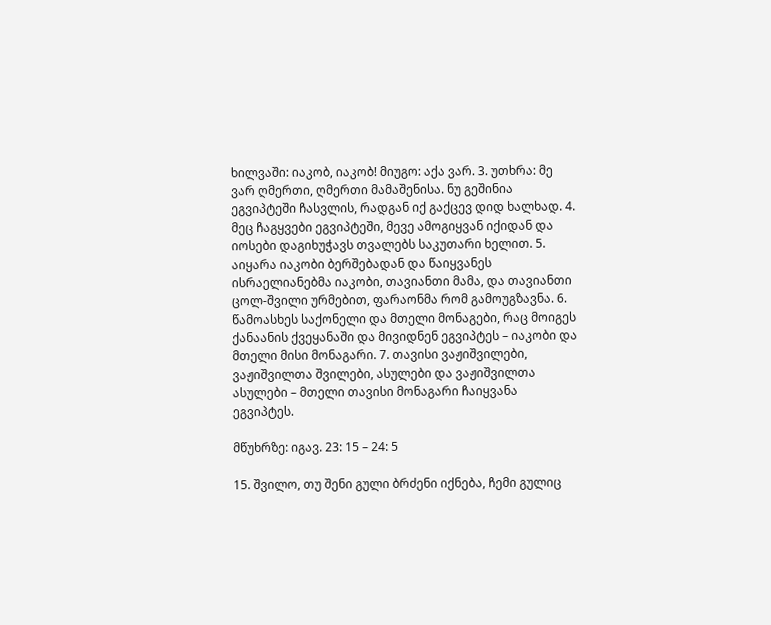ხილვაში: იაკობ, იაკობ! მიუგო: აქა ვარ. 3. უთხრა: მე ვარ ღმერთი, ღმერთი მამაშენისა. ნუ გეშინია ეგვიპტეში ჩასვლის, რადგან იქ გაქცევ დიდ ხალხად. 4. მეც ჩაგყვები ეგვიპტეში, მევე ამოგიყვან იქიდან და იოსები დაგიხუჭავს თვალებს საკუთარი ხელით. 5. აიყარა იაკობი ბერშებადან და წაიყვანეს ისრაელიანებმა იაკობი, თავიანთი მამა, და თავიანთი ცოლ-შვილი ურმებით, ფარაონმა რომ გამოუგზავნა. 6. წამოასხეს საქონელი და მთელი მონაგები, რაც მოიგეს ქანაანის ქვეყანაში და მივიდნენ ეგვიპტეს – იაკობი და მთელი მისი მონაგარი. 7. თავისი ვაჟიშვილები, ვაჟიშვილთა შვილები, ასულები და ვაჟიშვილთა ასულები – მთელი თავისი მონაგარი ჩაიყვანა ეგვიპტეს.

მწუხრზე: იგავ. 23: 15 – 24: 5

15. შვილო, თუ შენი გული ბრძენი იქნება, ჩემი გულიც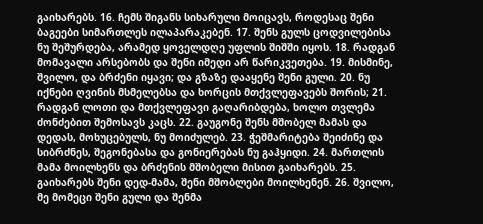გაიხარებს. 16. ჩემს შიგანს სიხარული მოიცავს, როდესაც შენი ბაგეები სიმართლეს ილაპარაკებენ. 17. შენს გულს ცოდვილებისა ნუ შეშურდება, არამედ ყოველდღე უფლის შიშში იყოს. 18. რადგან მომავალი არსებობს და შენი იმედი არ წარიკვეთება. 19. მისმინე, შვილო, და ბრძენი იყავი; და გზაზე დააყენე შენი გული. 20. ნუ იქნები ღვინის მსმელებსა და ხორცის მთქვლეფავებს შორის; 21. რადგან ლოთი და მთქვლეფავი გაღარიბდება, ხოლო თვლემა ძონძებით შემოსავს კაცს. 22. გაუგონე შენს მშობელ მამას და დედას, მოხუცებულს, ნუ მოიძულებ. 23. ჭეშმარიტება შეიძინე და სიბრძნეს, შეგონებასა და გონიერებას ნუ გაჰყიდი. 24. მართლის მამა მოილხენს და ბრძენის მშობელი მისით გაიხარებს. 25. გაიხარებს შენი დედ-მამა, შენი მშობლები მოილხენენ. 26. შვილო, მე მომეცი შენი გული და შენმა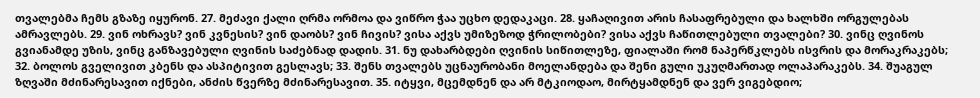თვალებმა ჩემს გზაზე იყურონ. 27. მეძავი ქალი ღრმა ორმოა და ვიწრო ჭაა უცხო დედაკაცი. 28. ყაჩაღივით არის ჩასაფრებული და ხალხში ორგულებას ამრავლებს. 29. ვინ ოხრავს? ვინ კვნესის? ვინ დაობს? ვინ ჩივის? ვისა აქვს უმიზეზოდ ჭრილობები? ვისა აქვს ჩაწითლებული თვალები? 30. ვინც ღვინოს გვიანამდე უზის, ვინც განზავებული ღვინის საძებნად დადის. 31. ნუ დახარბდები ღვინის სიწითლეზე, ფიალაში რომ ნაპერწკლებს ისვრის და მორაკრაკებს; 32. ბოლოს გველივით კბენს და ასპიტივით გესლავს; 33. შენს თვალებს უცნაურობანი მოელანდება და შენი გული უკუღმართად ოლაპარაკებს. 34. შუაგულ ზღვაში მძინარესავით იქნები, ანძის წვერზე მძინარესავით. 35. იტყვი, მცემდნენ და არ მტკიოდაო, მირტყამდნენ და ვერ ვიგებდიო;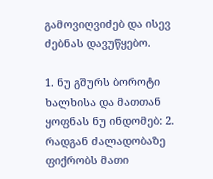გამოვიღვიძებ და ისევ ძებნას დავუწყებო.

1. ნუ გშურს ბოროტი ხალხისა და მათთან ყოფნას ნუ ინდომებ: 2. რადგან ძალადობაზე ფიქრობს მათი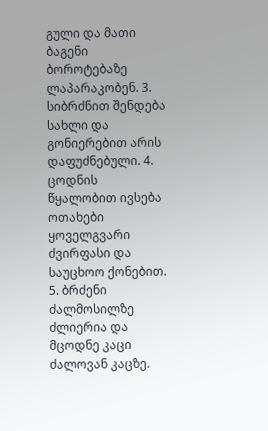გული და მათი ბაგენი ბოროტებაზე ლაპარაკობენ. 3. სიბრძნით შენდება სახლი და გონიერებით არის დაფუძნებული. 4. ცოდნის წყალობით ივსება ოთახები ყოველგვარი ძვირფასი და საუცხოო ქონებით. 5. ბრძენი ძალმოსილზე ძლიერია და მცოდნე კაცი ძალოვან კაცზე.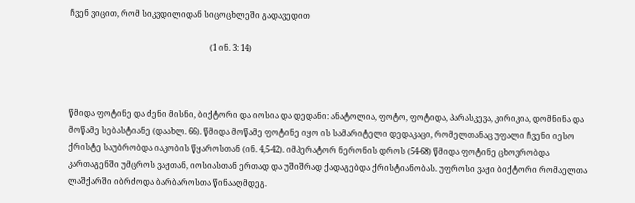ჩვენ ვიცით, რომ სიკვდილიდან სიცოცხლეში გადავედით

                                                                      (1 ინ. 3: 14)



წმიდა ფოტინე და ძენი მისნი, ბიქტორი და იოსია და დედანი: ანატოლია, ფოტო, ფოტიდა, პარასკევა, კირიკია, დომნინა და მოწამე სებასტიანე (დაახლ. 66). წმიდა მოწამე ფოტინე იყო ის სამარიტელი დედაკაცი, რომელთანაც უფალი ჩვენი იესო ქრისტე საუბრობდა იაკობის წყაროსთან (ინ. 4,5-42). იმპერატორ ნერონის დროს (54-68) წმიდა ფოტინე ცხოვრობდა კართაგენში უმცროს ვაჟთან, იოსიასთან ერთად და უშიშრად ქადაგებდა ქრისტიანობას. უფროსი ვაჟი ბიქტორი რომაელთა ლაშქარში იბრძოდა ბარბაროსთა წინააღმდეგ.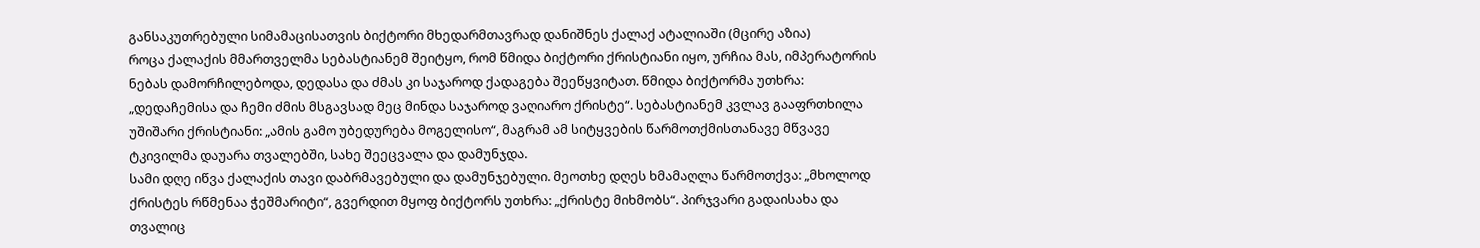განსაკუთრებული სიმამაცისათვის ბიქტორი მხედარმთავრად დანიშნეს ქალაქ ატალიაში (მცირე აზია)
როცა ქალაქის მმართველმა სებასტიანემ შეიტყო, რომ წმიდა ბიქტორი ქრისტიანი იყო, ურჩია მას, იმპერატორის ნებას დამორჩილებოდა, დედასა და ძმას კი საჯაროდ ქადაგება შეეწყვიტათ. წმიდა ბიქტორმა უთხრა: „დედაჩემისა და ჩემი ძმის მსგავსად მეც მინდა საჯაროდ ვაღიარო ქრისტე“. სებასტიანემ კვლავ გააფრთხილა უშიშარი ქრისტიანი: „ამის გამო უბედურება მოგელისო“, მაგრამ ამ სიტყვების წარმოთქმისთანავე მწვავე ტკივილმა დაუარა თვალებში, სახე შეეცვალა და დამუნჯდა.
სამი დღე იწვა ქალაქის თავი დაბრმავებული და დამუნჯებული. მეოთხე დღეს ხმამაღლა წარმოთქვა: „მხოლოდ ქრისტეს რწმენაა ჭეშმარიტი“, გვერდით მყოფ ბიქტორს უთხრა: „ქრისტე მიხმობს“. პირჯვარი გადაისახა და თვალიც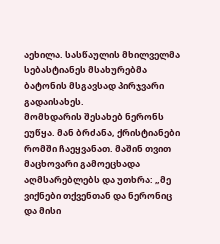აეხილა. სასწაულის მხილველმა სებასტიანეს მსახურებმა ბატონის მსგავსად პირჯვარი გადაისახეს.
მომხდარის შესახებ ნერონს ეუწყა. მან ბრძანა, ქრისტიანები რომში ჩაეყვანათ. მაშინ თვით მაცხოვარი გამოეცხადა აღმსარებლებს და უთხრა: „მე ვიქნები თქვენთან და ნერონიც და მისი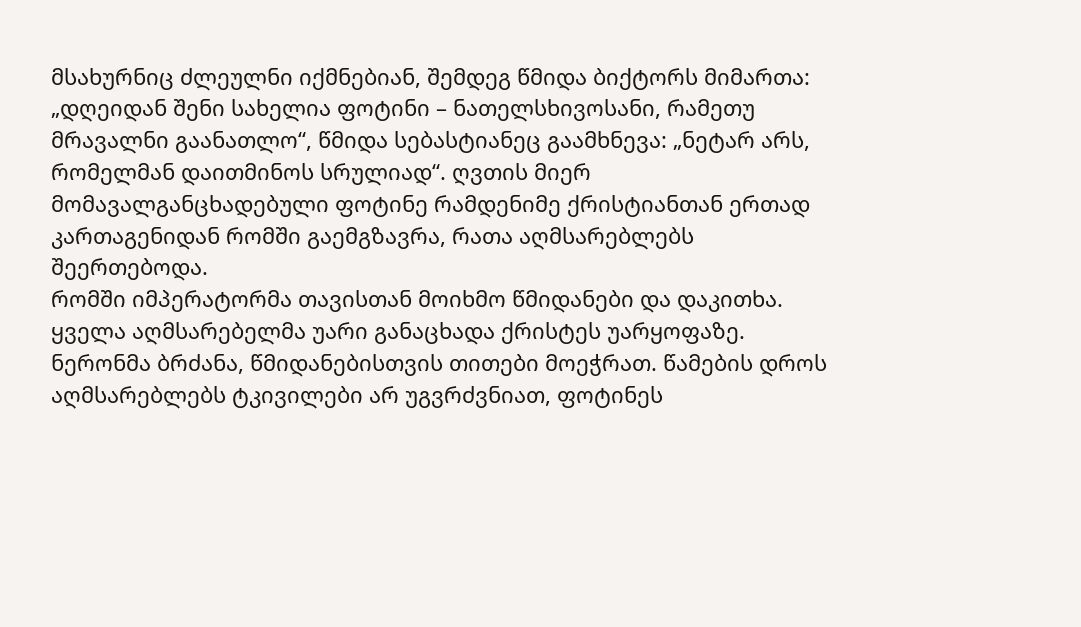მსახურნიც ძლეულნი იქმნებიან, შემდეგ წმიდა ბიქტორს მიმართა: „დღეიდან შენი სახელია ფოტინი – ნათელსხივოსანი, რამეთუ მრავალნი გაანათლო“, წმიდა სებასტიანეც გაამხნევა: „ნეტარ არს, რომელმან დაითმინოს სრულიად“. ღვთის მიერ მომავალგანცხადებული ფოტინე რამდენიმე ქრისტიანთან ერთად კართაგენიდან რომში გაემგზავრა, რათა აღმსარებლებს შეერთებოდა.
რომში იმპერატორმა თავისთან მოიხმო წმიდანები და დაკითხა. ყველა აღმსარებელმა უარი განაცხადა ქრისტეს უარყოფაზე. ნერონმა ბრძანა, წმიდანებისთვის თითები მოეჭრათ. წამების დროს აღმსარებლებს ტკივილები არ უგვრძვნიათ, ფოტინეს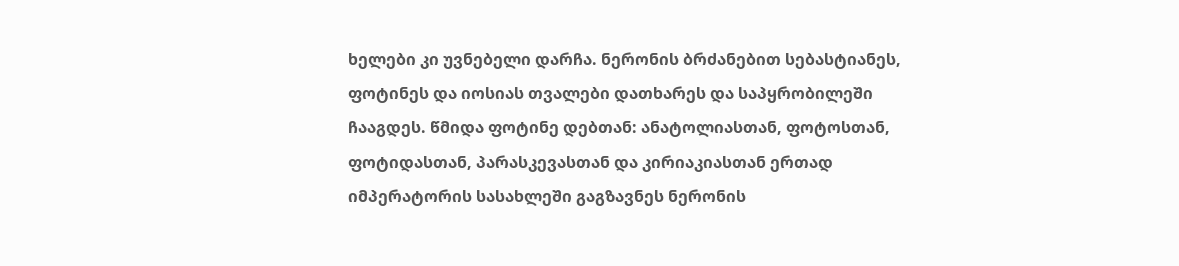ხელები კი უვნებელი დარჩა. ნერონის ბრძანებით სებასტიანეს, ფოტინეს და იოსიას თვალები დათხარეს და საპყრობილეში ჩააგდეს. წმიდა ფოტინე დებთან: ანატოლიასთან, ფოტოსთან, ფოტიდასთან, პარასკევასთან და კირიაკიასთან ერთად იმპერატორის სასახლეში გაგზავნეს ნერონის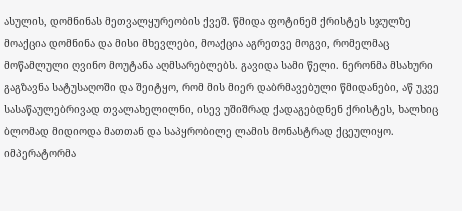ასულის, დომნინას მეთვალყურეობის ქვეშ. წმიდა ფოტინემ ქრისტეს სჯულზე მოაქცია დომნინა და მისი მხევლები, მოაქცია აგრეთვე მოგვი, რომელმაც მოწამლული ღვინო მოუტანა აღმსარებლებს. გავიდა სამი წელი. ნერონმა მსახური გაგზავნა სატუსაღოში და შეიტყო, რომ მის მიერ დაბრმავებული წმიდანები, აწ უკვე სასაწაულებრივად თვალახელილნი, ისევ უშიშრად ქადაგებდნენ ქრისტეს, ხალხიც ბლომად მიდიოდა მათთან და საპყრობილე ლამის მონასტრად ქცეულიყო. იმპერატორმა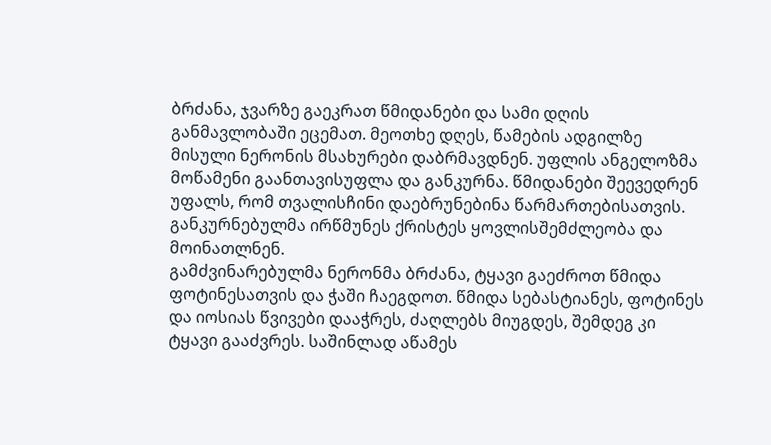ბრძანა, ჯვარზე გაეკრათ წმიდანები და სამი დღის განმავლობაში ეცემათ. მეოთხე დღეს, წამების ადგილზე მისული ნერონის მსახურები დაბრმავდნენ. უფლის ანგელოზმა მოწამენი გაანთავისუფლა და განკურნა. წმიდანები შეევედრენ უფალს, რომ თვალისჩინი დაებრუნებინა წარმართებისათვის. განკურნებულმა ირწმუნეს ქრისტეს ყოვლისშემძლეობა და მოინათლნენ.
გამძვინარებულმა ნერონმა ბრძანა, ტყავი გაეძროთ წმიდა ფოტინესათვის და ჭაში ჩაეგდოთ. წმიდა სებასტიანეს, ფოტინეს და იოსიას წვივები დააჭრეს, ძაღლებს მიუგდეს, შემდეგ კი ტყავი გააძვრეს. საშინლად აწამეს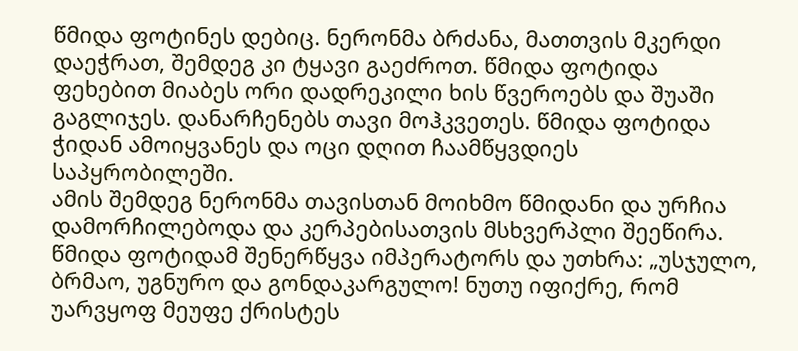წმიდა ფოტინეს დებიც. ნერონმა ბრძანა, მათთვის მკერდი დაეჭრათ, შემდეგ კი ტყავი გაეძროთ. წმიდა ფოტიდა ფეხებით მიაბეს ორი დადრეკილი ხის წვეროებს და შუაში გაგლიჯეს. დანარჩენებს თავი მოჰკვეთეს. წმიდა ფოტიდა ჭიდან ამოიყვანეს და ოცი დღით ჩაამწყვდიეს საპყრობილეში.
ამის შემდეგ ნერონმა თავისთან მოიხმო წმიდანი და ურჩია დამორჩილებოდა და კერპებისათვის მსხვერპლი შეეწირა. წმიდა ფოტიდამ შენერწყვა იმპერატორს და უთხრა: „უსჯულო, ბრმაო, უგნურო და გონდაკარგულო! ნუთუ იფიქრე, რომ უარვყოფ მეუფე ქრისტეს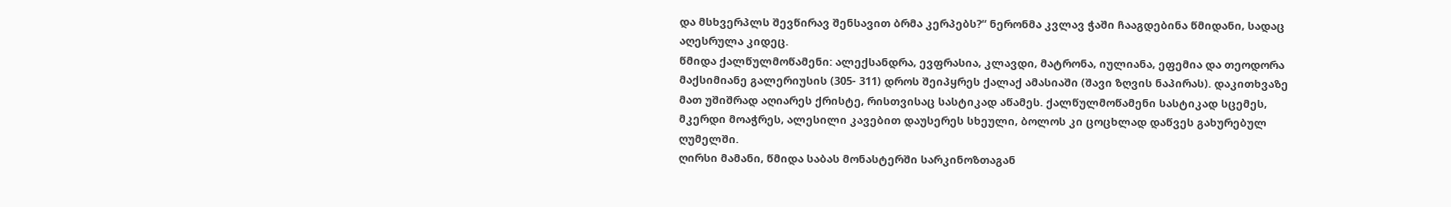და მსხვერპლს შევწირავ შენსავით ბრმა კერპებს?“ ნერონმა კვლავ ჭაში ჩააგდებინა წმიდანი, სადაც აღესრულა კიდეც.
წმიდა ქალწულმოწამენი: ალექსანდრა, ევფრასია, კლავდი, მატრონა, იულიანა, ეფემია და თეოდორა მაქსიმიანე გალერიუსის (305- 311) დროს შეიპყრეს ქალაქ ამასიაში (შავი ზღვის ნაპირას). დაკითხვაზე მათ უშიშრად აღიარეს ქრისტე, რისთვისაც სასტიკად აწამეს. ქალწულმოწამენი სასტიკად სცემეს, მკერდი მოაჭრეს, ალესილი კავებით დაუსერეს სხეული, ბოლოს კი ცოცხლად დაწვეს გახურებულ ღუმელში.
ღირსი მამანი, წმიდა საბას მონასტერში სარკინოზთაგან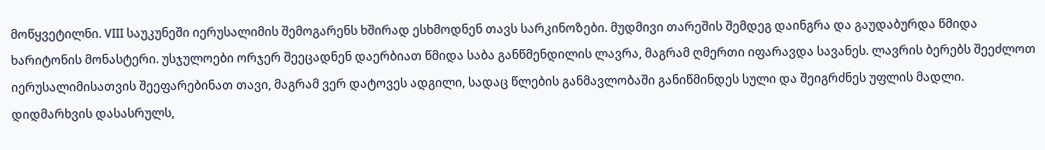მოწყვეტილნი. VIII საუკუნეში იერუსალიმის შემოგარენს ხშირად ესხმოდნენ თავს სარკინოზები. მუდმივი თარეშის შემდეგ დაინგრა და გაუდაბურდა წმიდა ხარიტონის მონასტერი. უსჯულოები ორჯერ შეეცადნენ დაერბიათ წმიდა საბა განწმენდილის ლავრა, მაგრამ ღმერთი იფარავდა სავანეს. ლავრის ბერებს შეეძლოთ იერუსალიმისათვის შეეფარებინათ თავი, მაგრამ ვერ დატოვეს ადგილი, სადაც წლების განმავლობაში განიწმინდეს სული და შეიგრძნეს უფლის მადლი.
დიდმარხვის დასასრულს,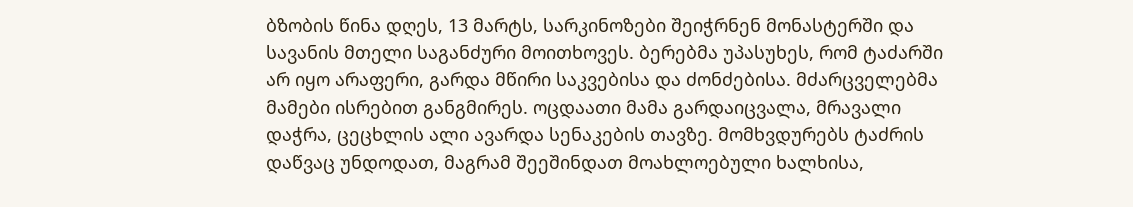ბზობის წინა დღეს, 13 მარტს, სარკინოზები შეიჭრნენ მონასტერში და სავანის მთელი საგანძური მოითხოვეს. ბერებმა უპასუხეს, რომ ტაძარში არ იყო არაფერი, გარდა მწირი საკვებისა და ძონძებისა. მძარცველებმა მამები ისრებით განგმირეს. ოცდაათი მამა გარდაიცვალა, მრავალი დაჭრა, ცეცხლის ალი ავარდა სენაკების თავზე. მომხვდურებს ტაძრის დაწვაც უნდოდათ, მაგრამ შეეშინდათ მოახლოებული ხალხისა,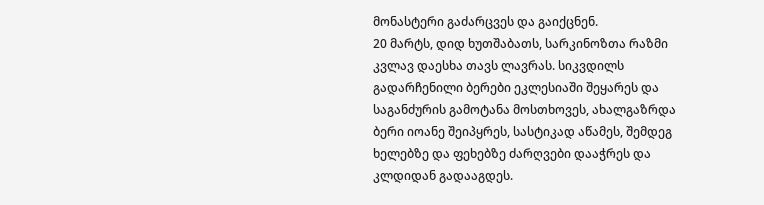მონასტერი გაძარცვეს და გაიქცნენ.
20 მარტს, დიდ ხუთშაბათს, სარკინოზთა რაზმი კვლავ დაესხა თავს ლავრას. სიკვდილს გადარჩენილი ბერები ეკლესიაში შეყარეს და საგანძურის გამოტანა მოსთხოვეს, ახალგაზრდა ბერი იოანე შეიპყრეს, სასტიკად აწამეს, შემდეგ ხელებზე და ფეხებზე ძარღვები დააჭრეს და კლდიდან გადააგდეს.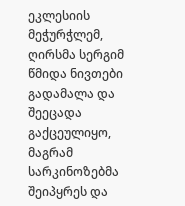ეკლესიის მეჭურჭლემ, ღირსმა სერგიმ წმიდა ნივთები გადამალა და შეეცადა გაქცეულიყო, მაგრამ სარკინოზებმა შეიპყრეს და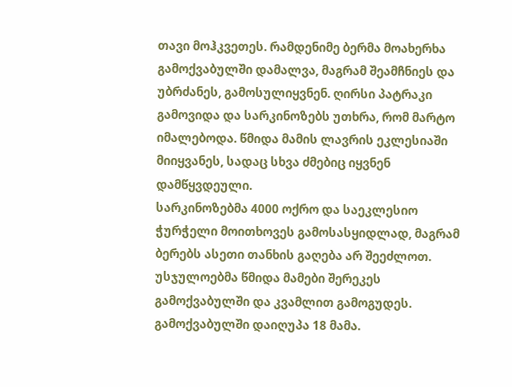თავი მოჰკვეთეს. რამდენიმე ბერმა მოახერხა გამოქვაბულში დამალვა, მაგრამ შეამჩნიეს და უბრძანეს, გამოსულიყვნენ. ღირსი პატრაკი გამოვიდა და სარკინოზებს უთხრა, რომ მარტო იმალებოდა. წმიდა მამის ლავრის ეკლესიაში მიიყვანეს, სადაც სხვა ძმებიც იყვნენ დამწყვდეული.
სარკინოზებმა 4000 ოქრო და საეკლესიო ჭურჭელი მოითხოვეს გამოსასყიდლად, მაგრამ ბერებს ასეთი თანხის გაღება არ შეეძლოთ. უსჯულოებმა წმიდა მამები შერეკეს გამოქვაბულში და კვამლით გამოგუდეს. გამოქვაბულში დაიღუპა 18 მამა.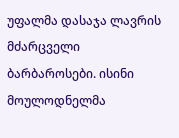უფალმა დასაჯა ლავრის მძარცველი ბარბაროსები. ისინი მოულოდნელმა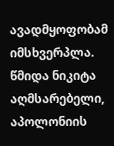ავადმყოფობამ იმსხვერპლა.
წმიდა ნიკიტა აღმსარებელი, აპოლონიის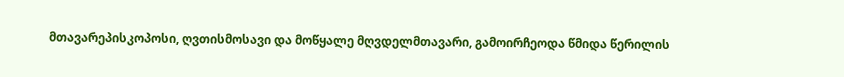მთავარეპისკოპოსი, ღვთისმოსავი და მოწყალე მღვდელმთავარი, გამოირჩეოდა წმიდა წერილის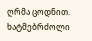ღრმა ცოდნით. ხატმებრძოლი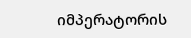იმპერატორის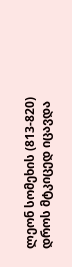ლეონ სომეხის (813-820) დროს მტკიცედ იცავდა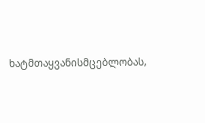ხატმთაყვანისმცებლობას,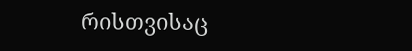რისთვისაც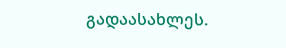გადაასახლეს.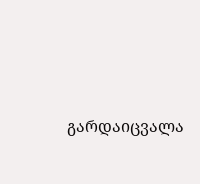გარდაიცვალა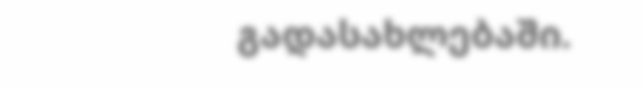გადასახლებაში.